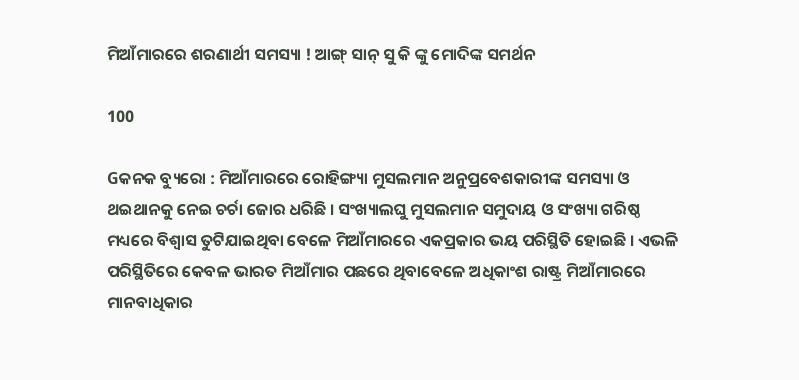ମିଆଁମାରରେ ଶରଣାର୍ଥୀ ସମସ୍ୟା ! ଆଙ୍ଗ୍ ସାନ୍ ସୁ କି ଙ୍କୁ ମୋଦିଙ୍କ ସମର୍ଥନ

100

Gକନକ ବ୍ୟୁରୋ : ମିଆଁମାରରେ ରୋହିଙ୍ଗ୍ୟା ମୁସଲମାନ ଅନୁପ୍ରବେଶକାରୀଙ୍କ ସମସ୍ୟା ଓ ଥଇଥାନକୁ ନେଇ ଚର୍ଚା ଜୋର ଧରିଛି । ସଂଖ୍ୟାଲଘୁ ମୁସଲମାନ ସମୁଦାୟ ଓ ସଂଖ୍ୟା ଗରିଷ୍ଠ ମଧ୍ୟରେ ବିଶ୍ୱାସ ତୁଟିଯାଇଥିବା ବେଳେ ମିଆଁମାରରେ ଏକପ୍ରକାର ଭୟ ପରିସ୍ଥିତି ହୋଇଛି । ଏଭଳି ପରିସ୍ଥିତିରେ କେବଳ ଭାରତ ମିଆଁମାର ପଛରେ ଥିବାବେଳେ ଅଧିକାଂଶ ରାଷ୍ଟ୍ର ମିଆଁମାରରେ ମାନବାଧିକାର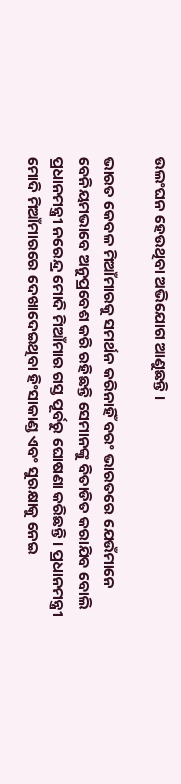ଉଲଂଘନ ହେଉଥିବା ଅଭିଯୋଗ ଆଣୁଛନ୍ତି ।

ଭାରତ କେବଳ ମିଆଁମାରକୁ ସମର୍ଥନ କରିନାହିଁ ବରଂ ଭାରତରେ ଯେଉଁମାନେ ବେନିୟମଭାବେ ଅନୁପ୍ରବେଶ କରି ରହିଛନ୍ତି ସେମାନଙ୍କୁ ବିତାଡିତ କରାଯିବ ବୋଲି ପ୍ରଧାନମନ୍ତ୍ରୀ ନରେନ୍ଦ୍ର ମୋଦି ମିଆଁମାର ଗସ୍ତ ପୂର୍ବରୁ ଘୋଷଣା କରିଛନ୍ତି । ପ୍ରଧାନମନ୍ତ୍ରୀ ମୋଦି ମିଆଁମାରରେ ଦେଖାଦେଇଥିବା ହିଂସାକାଣ୍ଡ ଏବଂ ସୁରକ୍ଷାକୁ ନେଇ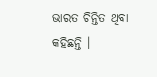ଭାରତ ଚିନ୍ତିତ ଥିବା କହିଛନ୍ତି ।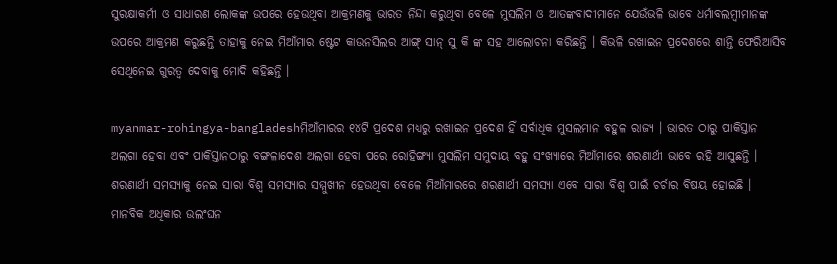ସୁରକ୍ଷାକର୍ମୀ ଓ ସାଧାରଣ ଲୋକଙ୍କ ଉପରେ ହେଉଥିବା ଆକ୍ରମଣକୁ ଭାରତ ନିନ୍ଦା କରୁଥିବା ବେଳେ ମୁସଲିମ ଓ ଆତଙ୍କବାଦୀମାନେ ଯେଉଁଭଳି ଭାବେ ଧର୍ମାବଲମ୍ବୀମାନଙ୍କ ଉପରେ ଆକ୍ରମଣ କରୁଛନ୍ତି ତାହାକୁ ନେଇ ମିଆଁମାର ଷ୍ଟେଟ କାଉନସିଲର ଆଙ୍ଗ୍ ସାନ୍ ସୁ କି ଙ୍କ ସହ ଆଲୋଚନା କରିଛନ୍ତି । କିଭଳି ରଖାଇନ ପ୍ରଦେଶରେ ଶାନ୍ତି ଫେରିଆସିବ ସେଥିନେଇ ଗୁରତ୍ୱ ଦେବାକୁ ମୋଦି କହିଛନ୍ତି ।

myanmar-rohingya-bangladeshମିଆଁମାରର ୧୪ଟି ପ୍ରଦେଶ ମଧ୍ୟରୁ ରଖାଇନ ପ୍ରଦେଶ ହିଁ ସର୍ବାଧିକ ମୁସଲମାନ ବହୁଳ ରାଜ୍ୟ । ଭାରତ ଠାରୁ ପାକିସ୍ତାନ ଅଲଗା ହେବା ଏବଂ ପାକିସ୍ତାନଠାରୁ ବଙ୍ଗଳାଦେଶ ଅଲଗା ହେବା ପରେ ରୋହିଙ୍ଗ୍ୟା ମୁସଲିମ ସମୁଦାୟ ବହୁ ସଂଖ୍ୟାରେ ମିଆଁମାରେ ଶରଣାର୍ଥୀ ଭାବେ ରହି ଆସୁଛନ୍ତି । ଶରଣାର୍ଥୀ ସମସ୍ୟାକୁ ନେଇ ସାରା ବିଶ୍ୱ ସମସ୍ୟାର ସମ୍ମୁଖୀନ ହେଉଥିବା ବେଳେ ମିଆଁମାରରେ ଶରଣାର୍ଥୀ ସମସ୍ୟା ଏବେ ସାରା ବିଶ୍ୱ ପାଇଁ ଚର୍ଚାର ବିଷୟ ହୋଇଛି । ମାନବିକ ଅଧିକାର ଉଲଂଘନ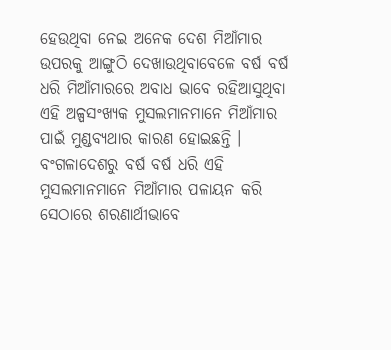ହେଉଥିବା ନେଇ ଅନେକ ଦେଶ ମିଆଁମାର ଉପରକୁ ଆଙ୍ଗୁଠି ଦେଖାଉଥିବାବେଳେ ବର୍ଷ ବର୍ଷ ଧରି ମିଆଁମାରରେ ଅବାଧ ଭାବେ ରହିଆସୁଥିବା ଏହି ଅଳ୍ପସଂଖ୍ୟକ ମୁସଲମାନମାନେ ମିଆଁମାର ପାଇଁ ମୁଣ୍ଡବ୍ୟଥାର କାରଣ ହୋଇଛନ୍ତି । ବଂଗଳାଦେଶରୁ ବର୍ଷ ବର୍ଷ ଧରି ଏହି ମୁସଲମାନମାନେ ମିଆଁମାର ପଳାୟନ କରି ସେଠାରେ ଶରଣାର୍ଥୀଭାବେ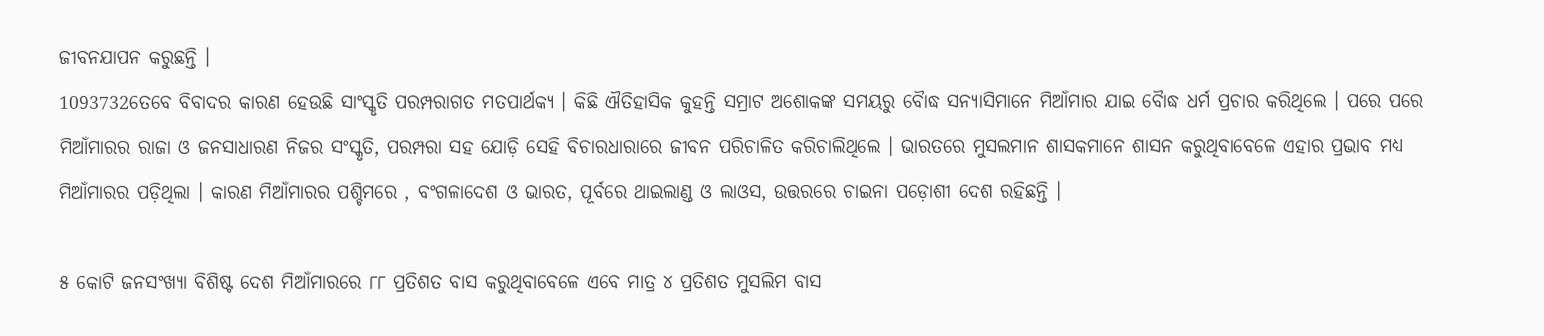ଜୀବନଯାପନ କରୁଛନ୍ତି ।
1093732ତେବେ ବିବାଦର କାରଣ ହେଉଛି ସାଂସ୍କୃତି ପରମ୍ପରାଗତ ମତପାର୍ଥକ୍ୟ । କିଛି ଐତିହାସିକ କୁହନ୍ତି ସମ୍ରାଟ ଅଶୋକଙ୍କ ସମୟରୁ ବୈାଦ୍ଧ ସନ୍ୟାସିମାନେ ମିଆଁମାର ଯାଇ ବୈାଦ୍ଧ ଧର୍ମ ପ୍ରଚାର କରିଥିଲେ । ପରେ ପରେ ମିଆଁମାରର ରାଜା ଓ ଜନସାଧାରଣ ନିଜର ସଂସ୍କୃତି, ପରମ୍ପରା ସହ ଯୋଡ଼ି ସେହି ବିଚାରଧାରାରେ ଜୀବନ ପରିଚାଳିତ କରିଚାଲିଥିଲେ । ଭାରତରେ ମୁସଲମାନ ଶାସକମାନେ ଶାସନ କରୁଥିବାବେଳେ ଏହାର ପ୍ରଭାବ ମଧ୍ୟ ମିଆଁମାରର ପଡ଼ିଥିଲା । କାରଣ ମିଆଁମାରର ପଶ୍ଚିମରେ , ବଂଗଳାଦେଶ ଓ ଭାରତ, ପୂର୍ବରେ ଥାଇଲାଣ୍ଡ ଓ ଲାଓସ, ଉତ୍ତରରେ ଚାଇନା ପଡ଼ୋଶୀ ଦେଶ ରହିଛନ୍ତି ।

୫ କୋଟି ଜନସଂଖ୍ୟା ବିଶିଷ୍ଟ ଦେଶ ମିଆଁମାରରେ ୮୮ ପ୍ରତିଶତ ବାସ କରୁଥିବାବେଳେ ଏବେ ମାତ୍ର ୪ ପ୍ରତିଶତ ମୁସଲିମ ବାସ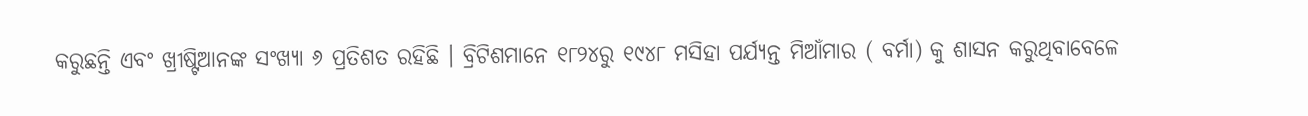କରୁଛନ୍ତି ଏବଂ ଖ୍ରୀଷ୍ଟିଆନଙ୍କ ସଂଖ୍ୟା ୬ ପ୍ରତିଶତ ରହିଛି । ବ୍ରିଟିଶମାନେ ୧୮୨୪ରୁ ୧୯୪୮ ମସିହା ପର୍ଯ୍ୟନ୍ତ ମିଆଁମାର ( ବର୍ମା) କୁ ଶାସନ କରୁଥିବାବେଳେ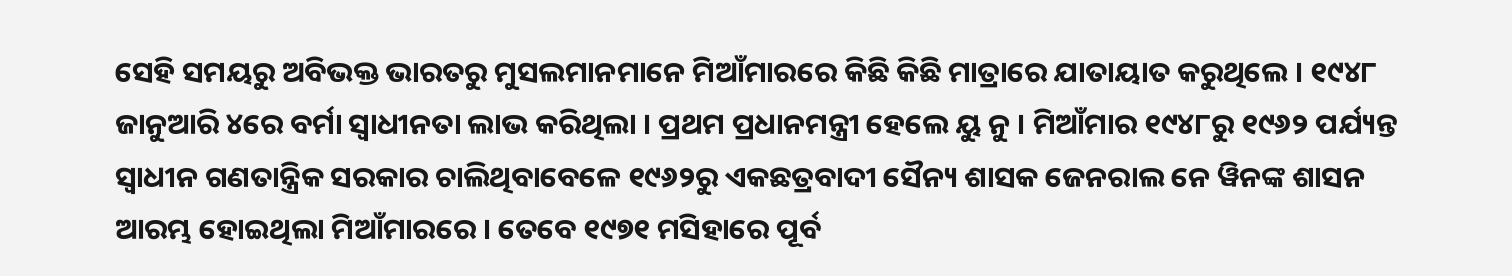ସେହି ସମୟରୁ ଅବିଭକ୍ତ ଭାରତରୁ ମୁସଲମାନମାନେ ମିଆଁମାରରେ କିଛି କିଛି ମାତ୍ରାରେ ଯାତାୟାତ କରୁଥିଲେ । ୧୯୪୮ ଜାନୁଆରି ୪ରେ ବର୍ମା ସ୍ୱାଧୀନତା ଲାଭ କରିଥିଲା । ପ୍ରଥମ ପ୍ରଧାନମନ୍ତ୍ରୀ ହେଲେ ୟୁ ନୁ । ମିଆଁମାର ୧୯୪୮ରୁ ୧୯୬୨ ପର୍ଯ୍ୟନ୍ତ ସ୍ୱାଧୀନ ଗଣତାନ୍ତ୍ରିକ ସରକାର ଚାଲିଥିବାବେଳେ ୧୯୬୨ରୁ ଏକଛତ୍ରବାଦୀ ସୈନ୍ୟ ଶାସକ ଜେନରାଲ ନେ ୱିନଙ୍କ ଶାସନ ଆରମ୍ଭ ହୋଇଥିଲା ମିଆଁମାରରେ । ତେବେ ୧୯୭୧ ମସିହାରେ ପୂର୍ବ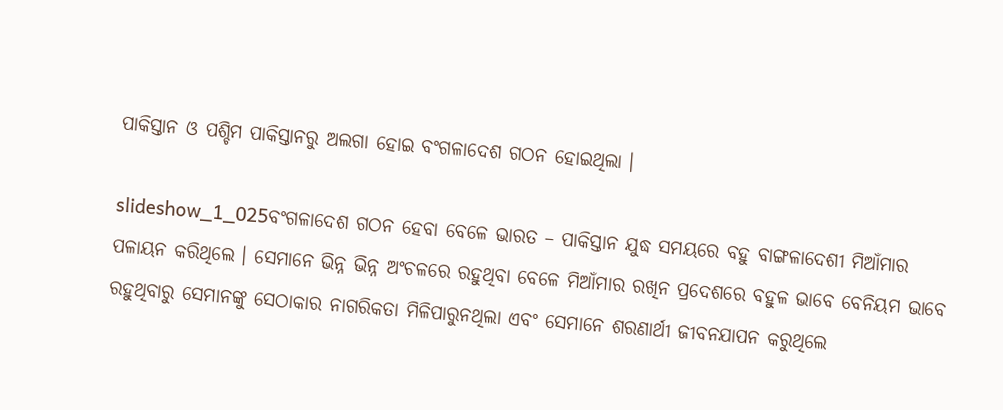ପାକିସ୍ତାନ ଓ ପଶ୍ଚିମ ପାକିସ୍ତାନରୁ ଅଲଗା ହୋଇ ବଂଗଳାଦେଶ ଗଠନ ହୋଇଥିଲା ।

slideshow_1_025ବଂଗଳାଦେଶ ଗଠନ ହେବା ବେଳେ ଭାରତ – ପାକିସ୍ତାନ ଯୁଦ୍ଧ ସମୟରେ ବହୁ ବାଙ୍ଗଳାଦେଶୀ ମିଆଁମାର ପଳାୟନ କରିଥିଲେ । ସେମାନେ ଭିନ୍ନ ଭିନ୍ନ ଅଂଚଳରେ ରହୁଥିବା ବେଳେ ମିଆଁମାର ରଖିନ ପ୍ରଦେଶରେ ବହୁଳ ଭାବେ ବେନିୟମ ଭାବେ ରହୁଥିବାରୁ ସେମାନଙ୍କୁ ସେଠାକାର ନାଗରିକତା ମିଳିପାରୁନଥିଲା ଏବଂ ସେମାନେ ଶରଣାର୍ଥୀ ଜୀବନଯାପନ କରୁଥିଲେ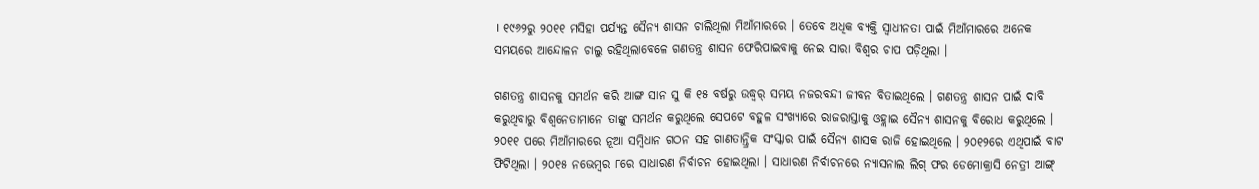। ୧୯୬୨ରୁ ୨୦୧୧ ମସିହା ପର୍ଯ୍ୟନ୍ତ ସୈନ୍ୟ ଶାସନ ଚାଲିଥିଲା ମିଆଁମାରରେ । ତେବେ ଅଧିକ ବ୍ୟକ୍ତି ସ୍ୱାଧୀନତା ପାଇଁ ମିଆଁମାରରେ ଅନେକ ସମୟରେ ଆନ୍ଦୋଳନ ଚାଲୁ ରହିଥିଲାବେଳେ ଗଣତନ୍ତ୍ର ଶାସନ ଫେରିପାଇବାକୁ ନେଇ ସାରା ବିଶ୍ୱର ଚାପ ପଡ଼ିଥିଲା ।

ଗଣତନ୍ତ୍ର ଶାସନକୁ ସମର୍ଥନ କରି ଆଙ୍ଗ ସାନ ସୁ କି ୧୫ ବର୍ଷରୁ ଉଦ୍ଧ୍ୱର୍ ସମୟ ନଜରବନ୍ଦୀ ଜୀବନ ବିତାଇଥିଲେ । ଗଣତନ୍ତ୍ର ଶାସନ ପାଇଁ ଦାବି କରୁଥିବାରୁ ବିଶ୍ୱନେତାମାନେ ତାଙ୍କୁ ସମର୍ଥନ କରୁଥିଲେ ସେପଟେ ବହୁଳ ସଂଖ୍ୟାରେ ରାଜରାସ୍ତାକୁ ଓହ୍ଲାଇ ସୈନ୍ୟ ଶାସନକୁ ବିରୋଧ କରୁଥିଲେ । ୨୦୧୧ ପରେ ମିଆଁମାରରେ ନୂଆ ସମ୍ବିଧାନ ଗଠନ ସହ ଗାଣତାନ୍ତ୍ରିକ ସଂସ୍କାର ପାଇଁ ସୈନ୍ୟ ଶାସକ ରାଜି ହୋଇଥିଲେ । ୨୦୧୨ରେ ଏଥିପାଇଁ ବାଟ ଫିଟିଥିଲା । ୨୦୧୫ ନଭେମ୍ବର ୮ରେ ସାଧାରଣ ନିର୍ବାଚନ ହୋଇଥିଲା । ସାଧାରଣ ନିର୍ବାଚନରେ ନ୍ୟାସନାଲ ଲିଗ୍ ଫର ଡେମୋକ୍ରାସି ନେତ୍ରୀ ଆଙ୍ଗ୍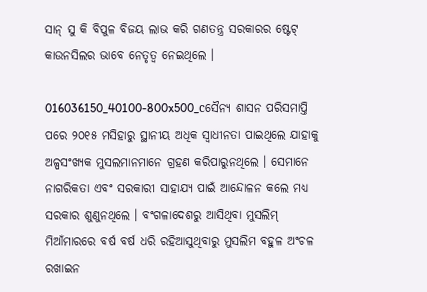ସାନ୍ ସୁ କି ବିପୁଳ ବିଜୟ ଲାଭ କରି ଗଣତନ୍ତ୍ର ସରକାରର ଷ୍ଟେଟ୍ କାଉନସିଲର ଭାବେ ନେତୃତ୍ୱ ନେଇଥିଲେ ।

016036150_40100-800x500_cସୈନ୍ୟ ଶାସନ ପରିସମାପ୍ତି ପରେ ୨୦୧୫ ମସିହାରୁ ସ୍ଥାନୀୟ ଅଧିକ ସ୍ୱାଧୀନତା ପାଇଥିଲେ ଯାହାକୁ ଅଳ୍ପସଂଖ୍ୟକ ମୁସଲମାନମାନେ ଗ୍ରହଣ କରିପାରୁନଥିଲେ । ସେମାନେ ନାଗରିକତା ଏବଂ ସରକାରୀ ସାହାଯ୍ୟ ପାଇଁ ଆନ୍ଦୋଳନ କଲେ ମଧ୍ୟ ସରକାର ଶୁଣୁନଥିଲେ । ବଂଗଳାଦେଶରୁ ଆସିଥିବା ମୁସଲିମ୍ ମିଆଁମାରରେ ବର୍ଷ ବର୍ଷ ଧରି ରହିଆସୁଥିବାରୁ ମୁସଲିମ ବହୁଳ ଅଂଚଳ ରଖାଇନ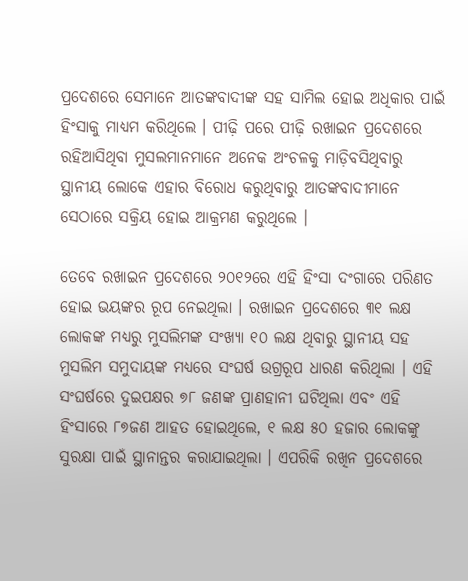ପ୍ରଦେଶରେ ସେମାନେ ଆତଙ୍କବାଦୀଙ୍କ ସହ ସାମିଲ ହୋଇ ଅଧିକାର ପାଇଁ ହିଂସାକୁ ମାଧ୍ୟମ କରିଥିଲେ । ପୀଢ଼ି ପରେ ପୀଢ଼ି ରଖାଇନ ପ୍ରଦେଶରେ ରହିଆସିଥିବା ମୁସଲମାନମାନେ ଅନେକ ଅଂଚଳକୁ ମାଡ଼ିବସିଥିବାରୁ ସ୍ଥାନୀୟ ଲୋକେ ଏହାର ବିରୋଧ କରୁଥିବାରୁ ଆତଙ୍କବାଦୀମାନେ ସେଠାରେ ସକ୍ରିୟ ହୋଇ ଆକ୍ରମଣ କରୁଥିଲେ ।

ତେବେ ରଖାଇନ ପ୍ରଦେଶରେ ୨୦୧୨ରେ ଏହି ହିଂସା ଦଂଗାରେ ପରିଣତ ହୋଇ ଭୟଙ୍କର ରୂପ ନେଇଥିଲା । ରଖାଇନ ପ୍ରଦେଶରେ ୩୧ ଲକ୍ଷ ଲୋକଙ୍କ ମଧ୍ୟରୁ ମୁସଲିମଙ୍କ ସଂଖ୍ୟା ୧୦ ଲକ୍ଷ ଥିବାରୁ ସ୍ଥାନୀୟ ସହ ମୁସଲିମ ସମୁଦାୟଙ୍କ ମଧ୍ୟରେ ସଂଘର୍ଷ ଉଗ୍ରରୂପ ଧାରଣ କରିଥିଲା । ଏହି ସଂଘର୍ଷରେ ଦୁଇପକ୍ଷର ୭୮ ଜଣଙ୍କ ପ୍ରାଣହାନୀ ଘଟିଥିଲା ଏବଂ ଏହି ହିଂସାରେ ୮୭ଜଣ ଆହତ ହୋଇଥିଲେ, ୧ ଲକ୍ଷ ୫୦ ହଜାର ଲୋକଙ୍କୁ ସୁରକ୍ଷା ପାଇଁ ସ୍ଥାନାନ୍ତର କରାଯାଇଥିଲା । ଏପରିକି ରଖିନ ପ୍ରଦେଶରେ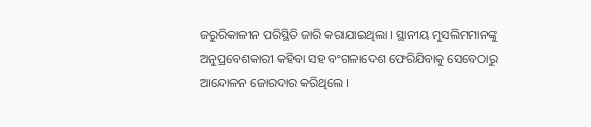ଜରୁରିକାଳୀନ ପରିସ୍ଥିତି ଜାରି କରାଯାଇଥିଲା । ସ୍ଥାନୀୟ ମୁସଲିମମାନଙ୍କୁ ଅନୁପ୍ରବେଶକାରୀ କହିବା ସହ ବଂଗଳାଦେଶ ଫେରିଯିବାକୁ ସେବେଠାରୁ ଆନ୍ଦୋଳନ ଜୋରଦାର କରିଥିଲେ ।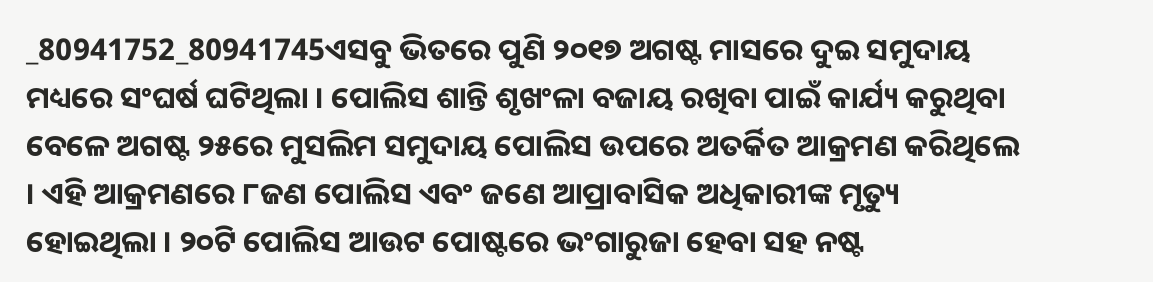_80941752_80941745ଏସବୁ ଭିତରେ ପୁଣି ୨୦୧୭ ଅଗଷ୍ଟ ମାସରେ ଦୁଇ ସମୁଦାୟ ମଧ୍ୟରେ ସଂଘର୍ଷ ଘଟିଥିଲା । ପୋଲିସ ଶାନ୍ତି ଶୃଖଂଳା ବଜାୟ ରଖିବା ପାଇଁ କାର୍ଯ୍ୟ କରୁଥିବା ବେଳେ ଅଗଷ୍ଟ ୨୫ରେ ମୁସଲିମ ସମୁଦାୟ ପୋଲିସ ଉପରେ ଅତର୍କିତ ଆକ୍ରମଣ କରିଥିଲେ । ଏହି ଆକ୍ରମଣରେ ୮ଜଣ ପୋଲିସ ଏବଂ ଜଣେ ଆପ୍ରାବାସିକ ଅଧିକାରୀଙ୍କ ମୃତ୍ୟୁ ହୋଇଥିଲା । ୨୦ଟି ପୋଲିସ ଆଉଟ ପୋଷ୍ଟରେ ଭଂଗାରୁଜା ହେବା ସହ ନଷ୍ଟ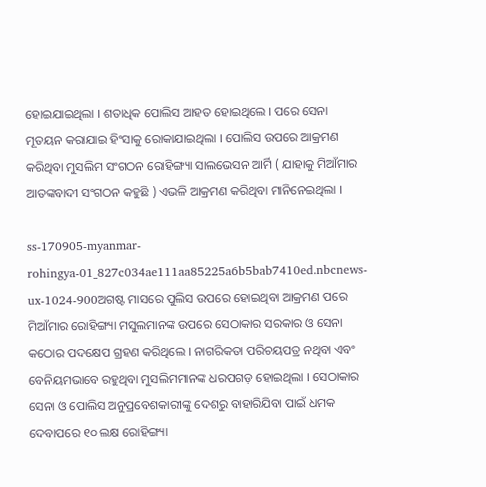ହୋଇଯାଇଥିଲା । ଶତାଧିକ ପୋଲିସ ଆହତ ହୋଇଥିଲେ । ପରେ ସେନା ମୂତୟନ କରାଯାଇ ହିଂସାକୁ ରୋକାଯାଇଥିଲା । ପୋଲିସ ଉପରେ ଆକ୍ରମଣ କରିଥିବା ମୁସଲିମ ସଂଗଠନ ରୋହିଙ୍ଗ୍ୟା ସାଲଭେସନ ଆର୍ମି ( ଯାହାକୁ ମିଆଁମାର ଆତଙ୍କବାଦୀ ସଂଗଠନ କହୁଛି ) ଏଭଳି ଆକ୍ରମଣ କରିଥିବା ମାନିନେଇଥିଲା ।

ss-170905-myanmar-rohingya-01_827c034ae111aa85225a6b5bab7410ed.nbcnews-ux-1024-900ଅଗଷ୍ଟ ମାସରେ ପୁଲିସ ଉପରେ ହୋଇଥିବା ଆକ୍ରମଣ ପରେ ମିଆଁମାର ରୋହିଙ୍ଗ୍ୟା ମସୁଲମାନଙ୍କ ଉପରେ ସେଠାକାର ସରକାର ଓ ସେନା କଠୋର ପଦକ୍ଷେପ ଗ୍ରହଣ କରିଥିଲେ । ନାଗରିକତା ପରିଚୟପତ୍ର ନଥିବା ଏବଂ ବେନିୟମଭାବେ ରହୁଥିବା ମୁସଲିମମାନଙ୍କ ଧରପଗଡ଼ ହୋଇଥିଲା । ସେଠାକାର ସେନା ଓ ପୋଲିସ ଅନୁପ୍ରବେଶକାରୀଙ୍କୁ ଦେଶରୁ ବାହାରିଯିବା ପାଇଁ ଧମକ ଦେବାପରେ ୧୦ ଲକ୍ଷ ରୋହିଙ୍ଗ୍ୟା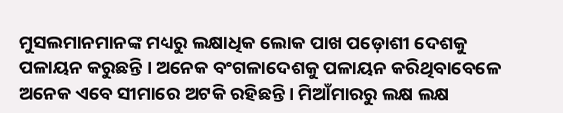ମୁସଲମାନମାନଙ୍କ ମଧ୍ୟରୁ ଲକ୍ଷାଧିକ ଲୋକ ପାଖ ପଡ଼ୋଶୀ ଦେଶକୁ ପଳାୟନ କରୁଛନ୍ତି । ଅନେକ ବଂଗଳାଦେଶକୁ ପଳାୟନ କରିଥିବାବେଳେ ଅନେକ ଏବେ ସୀମାରେ ଅଟକି ରହିଛନ୍ତି । ମିଆଁମାରରୁ ଲକ୍ଷ ଲକ୍ଷ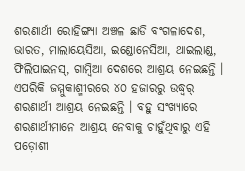ଶରଣାର୍ଥୀ ରୋହିଙ୍ଗ୍ୟା ଅଞ୍ଚଳ ଛାଡି ବଂଗଳାଦେଶ, ଭାରତ, ମାଲାୟେସିଆ, ଇଣ୍ଡୋନେସିଆ, ଥାଇଲାଣ୍ଡ, ଫିଲିପାଇନସ୍, ଗାମ୍ବିଆ ଦେଶରେ ଆଶ୍ରୟ ନେଇଛନ୍ତି । ଏପରିକି ଜମ୍ମୁକାଶ୍ମୀରରେ ୪୦ ହଜାରରୁ ଉଦ୍ଧ୍ୱର୍ ଶରଣାର୍ଥୀ ଆଶ୍ରୟ ନେଇଛନ୍ତି । ବହୁ ସଂଖ୍ୟାରେ ଶରଣାର୍ଥୀମାନେ ଆଶ୍ରୟ ନେବାକୁ ଚାହୁଁଥିବାରୁ ଏହି ପଡ଼ୋଶୀ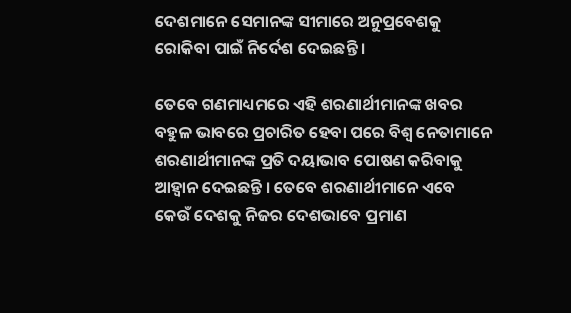ଦେଶମାନେ ସେମାନଙ୍କ ସୀମାରେ ଅନୁପ୍ରବେଶକୁ ରୋକିବା ପାଇଁ ନିର୍ଦେଶ ଦେଇଛନ୍ତି ।

ତେବେ ଗଣମାଧ୍ୟମରେ ଏହି ଶରଣାର୍ଥୀମାନଙ୍କ ଖବର ବହୁଳ ଭାବରେ ପ୍ରଚାରିତ ହେବା ପରେ ବିଶ୍ୱ ନେତାମାନେ ଶରଣାର୍ଥୀମାନଙ୍କ ପ୍ରତି ଦୟାଭାବ ପୋଷଣ କରିବାକୁ ଆହ୍ୱାନ ଦେଇଛନ୍ତି । ତେବେ ଶରଣାର୍ଥୀମାନେ ଏବେ କେଉଁ ଦେଶକୁ ନିଜର ଦେଶଭାବେ ପ୍ରମାଣ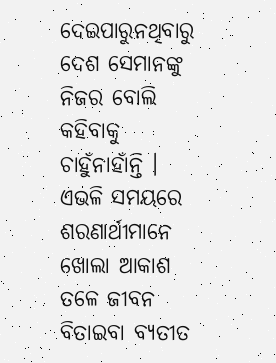ଦେଇପାରୁନଥିବାରୁ ଦେଶ ସେମାନଙ୍କୁ ନିଜର ବୋଲି କହିବାକୁ ଚାହୁଁନାହାଁନ୍ତି । ଏଭଳି ସମୟରେ ଶରଣାର୍ଥୀମାନେ ଖୋଲା ଆକାଶ ତଳେ ଜୀବନ ବିତାଇବା ବ୍ୟତୀତ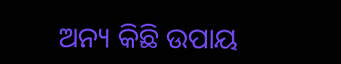ଅନ୍ୟ କିଛି ଉପାୟ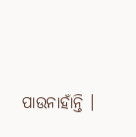ପାଉନାହାଁନ୍ତି ।